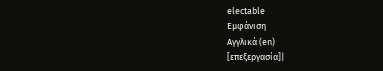electable
Εμφάνιση
Αγγλικά (en)
[επεξεργασία]|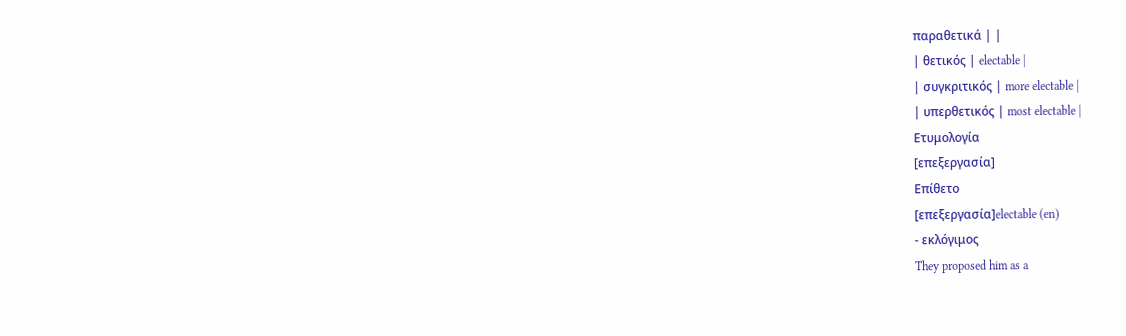παραθετικά | |
| θετικός | electable |
| συγκριτικός | more electable |
| υπερθετικός | most electable |
Ετυμολογία
[επεξεργασία]
Επίθετο
[επεξεργασία]electable (en)
- εκλόγιμος
They proposed him as a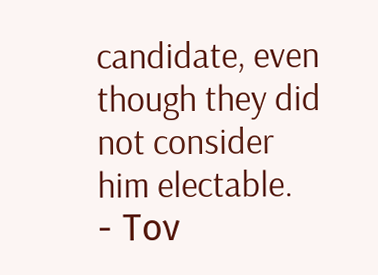candidate, even though they did not consider him electable.
- Τον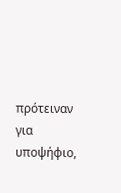πρότειναν για υποψήφιο,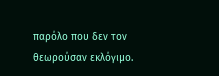παρόλο που δεν τον θεωρούσαν εκλόγιμο.